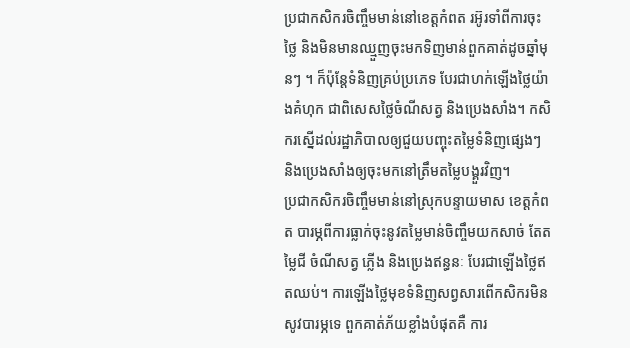ប្រជាកសិករចិញ្ចឹមមាន់នៅខេត្តកំពត រអ៊ូរទាំពីការចុះថ្លៃ និងមិនមានឈ្មួញចុះមកទិញមាន់ពួកគាត់ដូចឆ្នាំមុនៗ ។ ក៏ប៉ុន្តែទំនិញគ្រប់ប្រភេទ បែរជាហក់ឡើងថ្លៃយ៉ាងគំហុក ជាពិសេសថ្លៃចំណីសត្វ និងប្រេងសាំង។ កសិករស្នើដល់រដ្ឋាភិបាលឲ្យជួយបញ្ចុះតម្លៃទំនិញផ្សេងៗ និងប្រេងសាំងឲ្យចុះមកនៅត្រឹមតម្លៃបង្គួរវិញ។
ប្រជាកសិករចិញ្ចឹមមាន់នៅស្រុកបន្ទាយមាស ខេត្តកំពត បារម្ភពីការធ្លាក់ចុះនូវតម្លៃមាន់ចិញ្ចឹមយកសាច់ តែតម្លៃជី ចំណីសត្វ ភ្លើង និងប្រេងឥន្ធនៈ បែរជាឡើងថ្លៃឥតឈប់។ ការឡើងថ្លៃមុខទំនិញសព្វសារពើកសិករមិនសូវបារម្ភទេ ពួកគាត់ភ័យខ្លាំងបំផុតគឺ ការ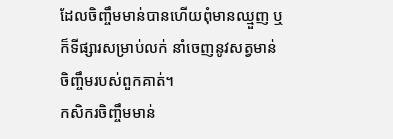ដែលចិញ្ចឹមមាន់បានហើយពុំមានឈ្មួញ ឬក៏ទីផ្សារសម្រាប់លក់ នាំចេញនូវសត្វមាន់ចិញ្ចឹមរបស់ពួកគាត់។
កសិករចិញ្ចឹមមាន់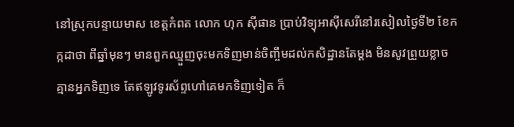នៅស្រុកបន្ទាយមាស ខេត្តកំពត លោក ហុក ស៊ីផាន ប្រាប់វិទ្យុអាស៊ីសេរីនៅរសៀលថ្ងៃទី២ ខែកក្កដាថា ពីឆ្នាំមុនៗ មានពួកឈ្មួញចុះមកទិញមាន់ចិញ្ចឹមដល់កសិដ្ឋានតែម្ដង មិនសូវព្រួយខ្លាចគ្មានអ្នកទិញទេ តែឥឡូវទូរស័ព្ទហៅគេមកទិញទៀត ក៏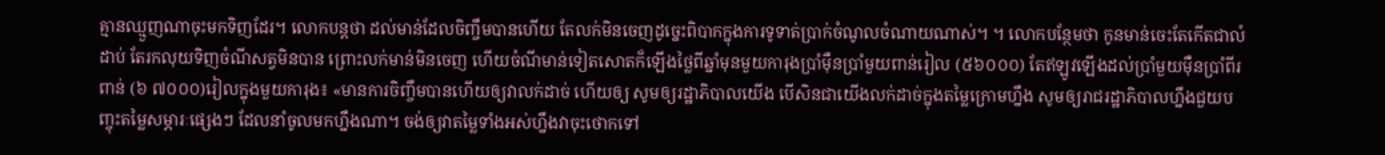គ្មានឈ្មួញណាចុះមកទិញដែរ។ លោកបន្តថា ដល់មាន់ដែលចិញ្ចឹមបានហើយ តែលក់មិនចេញដូច្នេះពិបាកក្នុងការទូទាត់ប្រាក់ចំណូលចំណាយណាស់។ ។ លោកបន្ថែមថា កូនមាន់ចេះតែកើតជាលំដាប់ តែរកលុយទិញចំណីសត្វមិនបាន ព្រោះលក់មាន់មិនចេញ ហើយចំណីមាន់ទៀតសោតក៏ឡើងថ្លៃពីឆ្នាំមុនមួយការុងប្រាំម៉ឺនប្រាំមួយពាន់រៀល (៥៦០០០) តែឥឡូវឡើងដល់ប្រាំមួយម៉ឺនប្រាំពីរពាន់ (៦ ៧០០០)រៀលក្នុងមួយការុង៖ «មានការចិញ្ចឹមបានហើយឲ្យវាលក់ដាច់ ហើយឲ្យ សូមឲ្យរដ្ឋាភិបាលយើង បើសិនជាយើងលក់ដាច់ក្នុងតម្លៃក្រោមហ្នឹង សូមឲ្យរាជរដ្ឋាភិបាលហ្នឹងជួយបញ្ចុះតម្លៃសម្ភារៈផ្សេងៗ ដែលនាំចូលមកហ្នឹងណា។ ចង់ឲ្យវាតម្លៃទាំងអស់ហ្នឹងវាចុះថោកទៅ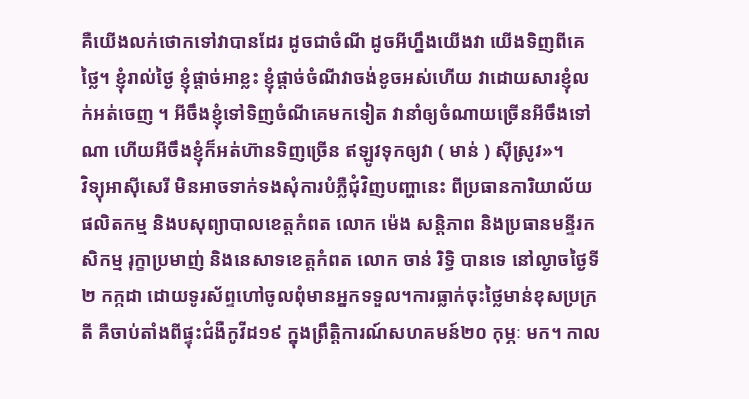គឺយើងលក់ថោកទៅវាបានដែរ ដូចជាចំណី ដូចអីហ្នឹងយើងវា យើងទិញពីគេថ្លៃ។ ខ្ញុំរាល់ថ្ងៃ ខ្ញុំផ្ដាច់អាខ្លះ ខ្ញុំផ្ដាច់ចំណីវាចង់ខូចអស់ហើយ វាដោយសារខ្ញុំលក់អត់ចេញ ។ អីចឹងខ្ញុំទៅទិញចំណីគេមកទៀត វានាំឲ្យចំណាយច្រើនអីចឹងទៅណា ហើយអីចឹងខ្ញុំក៏អត់ហ៊ានទិញច្រើន ឥឡូវទុកឲ្យវា ( មាន់ ) ស៊ីស្រូវ»។
វិទ្យុអាស៊ីសេរី មិនអាចទាក់ទងសុំការបំភ្លឺជុំវិញបញ្ហានេះ ពីប្រធានការិយាល័យផលិតកម្ម និងបសុព្យាបាលខេត្តកំពត លោក ម៉េង សន្តិភាព និងប្រធានមន្ទីរកសិកម្ម រុក្ខាប្រមាញ់ និងនេសាទខេត្តកំពត លោក ចាន់ រិទ្ធិ បានទេ នៅល្ងាចថ្ងៃទី២ កក្កដា ដោយទូរស័ព្ទហៅចូលពុំមានអ្នកទទួល។ការធ្លាក់ចុះថ្លៃមាន់ខុសប្រក្រតី គឺចាប់តាំងពីផ្ទុះជំងឺកូវីដ១៩ ក្នុងព្រឹត្តិការណ៍សហគមន៍២០ កុម្ភៈ មក។ កាល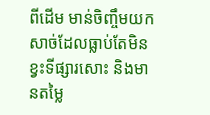ពីដើម មាន់ចិញ្ចឹមយកសាច់ដែលធ្លាប់តែមិនខ្វះទីផ្សារសោះ និងមានតម្លៃ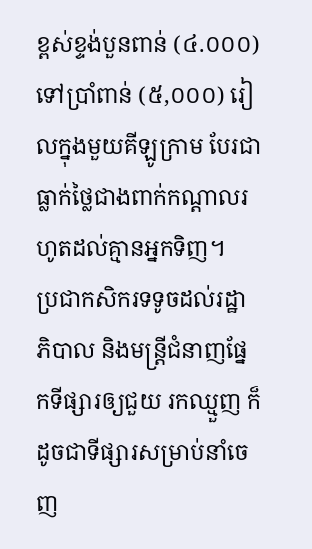ខ្ពស់ខ្ទង់បួនពាន់ (៤.០០០) ទៅប្រាំពាន់ (៥,០០០) រៀលក្នុងមួយគីឡូក្រាម បែរជាធ្លាក់ថ្លៃជាងពាក់កណ្ដាលរហូតដល់គ្មានអ្នកទិញ។
ប្រជាកសិករទទូចដល់រដ្ឋាភិបាល និងមន្ត្រីជំនាញផ្នែកទីផ្សារឲ្យជួយ រកឈ្មួញ ក៏ដូចជាទីផ្សារសម្រាប់នាំចេញ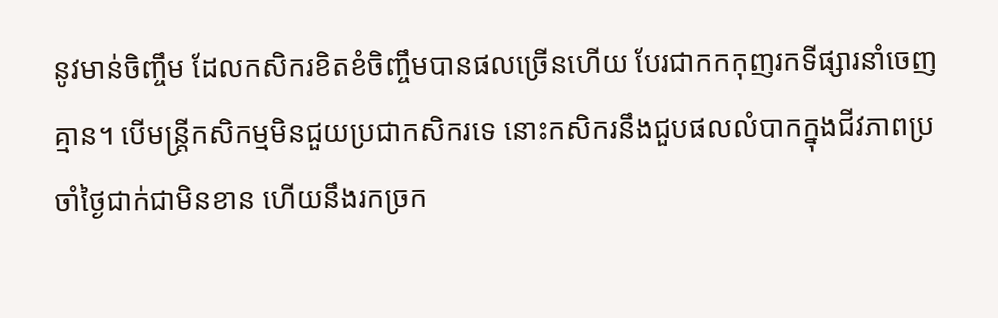នូវមាន់ចិញ្ចឹម ដែលកសិករខិតខំចិញ្ចឹមបានផលច្រើនហើយ បែរជាកកកុញរកទីផ្សារនាំចេញគ្មាន។ បើមន្ត្រីកសិកម្មមិនជួយប្រជាកសិករទេ នោះកសិករនឹងជួបផលលំបាកក្នុងជីវភាពប្រចាំថ្ងៃជាក់ជាមិនខាន ហើយនឹងរកច្រក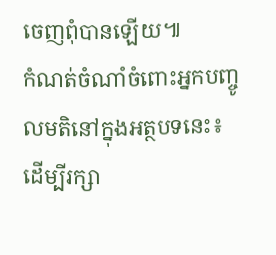ចេញពុំបានឡើយ៕
កំណត់ចំណាំចំពោះអ្នកបញ្ចូលមតិនៅក្នុងអត្ថបទនេះ៖ ដើម្បីរក្សា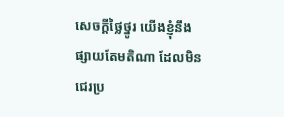សេចក្ដីថ្លៃថ្នូរ យើងខ្ញុំនឹងផ្សាយតែមតិណា ដែលមិនជេរប្រ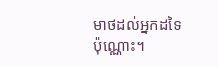មាថដល់អ្នកដទៃប៉ុណ្ណោះ។